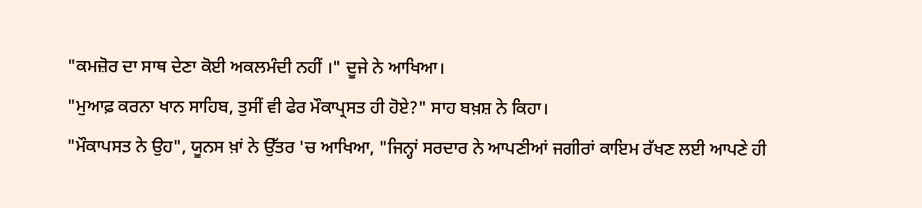"ਕਮਜ਼ੋਰ ਦਾ ਸਾਥ ਦੇਣਾ ਕੋਈ ਅਕਲਮੰਦੀ ਨਹੀਂ ।" ਦੂਜੇ ਨੇ ਆਖਿਆ।
"ਮੁਆਫ਼ ਕਰਨਾ ਖਾਨ ਸਾਹਿਬ, ਤੁਸੀਂ ਵੀ ਫੇਰ ਮੌਕਾਪ੍ਰਸਤ ਹੀ ਹੋਏ?" ਸਾਹ ਬਖ਼ਸ਼ ਨੇ ਕਿਹਾ।
"ਮੌਕਾਪਸਤ ਨੇ ਉਹ", ਯੂਨਸ ਖ਼ਾਂ ਨੇ ਉੱਤਰ 'ਚ ਆਖਿਆ, "ਜਿਨ੍ਹਾਂ ਸਰਦਾਰ ਨੇ ਆਪਣੀਆਂ ਜਗੀਰਾਂ ਕਾਇਮ ਰੱਖਣ ਲਈ ਆਪਣੇ ਹੀ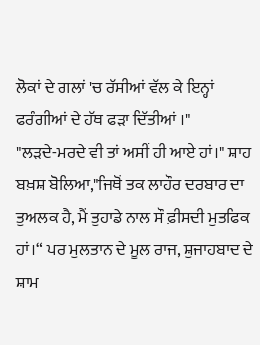ਲੋਕਾਂ ਦੇ ਗਲਾਂ 'ਚ ਰੱਸੀਆਂ ਵੱਲ ਕੇ ਇਨ੍ਹਾਂ ਫਰੰਗੀਆਂ ਦੇ ਹੱਥ ਫੜਾ ਦਿੱਤੀਆਂ ।"
"ਲੜਦੇ-ਮਰਦੇ ਵੀ ਤਾਂ ਅਸੀਂ ਹੀ ਆਏ ਹਾਂ।" ਸ਼ਾਹ ਬਖ਼ਸ਼ ਬੋਲਿਆ,"ਜਿਥੋਂ ਤਕ ਲਾਹੌਰ ਦਰਬਾਰ ਦਾ ਤੁਅਲਕ ਹੈ, ਮੈਂ ਤੁਹਾਡੇ ਨਾਲ ਸੌ ਫ਼ੀਸਦੀ ਮੁਤਫਿਕ ਹਾਂ।“ ਪਰ ਮੁਲਤਾਨ ਦੇ ਮੂਲ ਰਾਜ, ਸ਼ੁਜਾਹਬਾਦ ਦੇ ਸ਼ਾਮ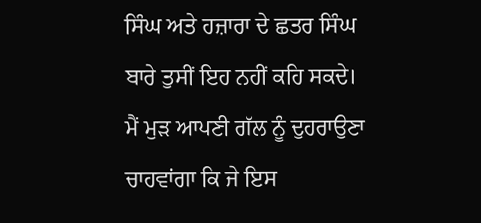ਸਿੰਘ ਅਤੇ ਹਜ਼ਾਰਾ ਦੇ ਛਤਰ ਸਿੰਘ ਬਾਰੇ ਤੁਸੀਂ ਇਹ ਨਹੀਂ ਕਹਿ ਸਕਦੇ। ਮੈਂ ਮੁੜ ਆਪਣੀ ਗੱਲ ਨੂੰ ਦੁਹਰਾਉਣਾ ਚਾਹਵਾਂਗਾ ਕਿ ਜੇ ਇਸ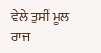ਵੇਲੇ ਤੁਸੀਂ ਮੂਲ ਰਾਜ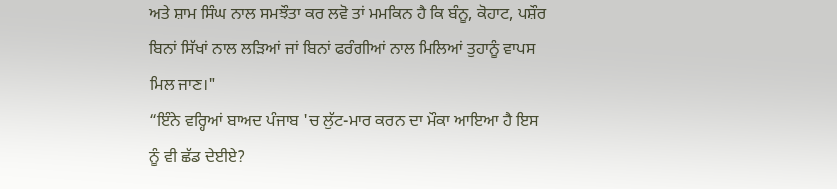ਅਤੇ ਸ਼ਾਮ ਸਿੰਘ ਨਾਲ ਸਮਝੌਤਾ ਕਰ ਲਵੋ ਤਾਂ ਮਮਕਿਨ ਹੈ ਕਿ ਬੰਨੂ, ਕੋਹਾਟ, ਪਸ਼ੌਰ ਬਿਨਾਂ ਸਿੱਖਾਂ ਨਾਲ ਲੜਿਆਂ ਜਾਂ ਬਿਨਾਂ ਫਰੰਗੀਆਂ ਨਾਲ ਮਿਲਿਆਂ ਤੁਹਾਨੂੰ ਵਾਪਸ ਮਿਲ ਜਾਣ।"
“ਇੰਨੇ ਵਰ੍ਹਿਆਂ ਬਾਅਦ ਪੰਜਾਬ 'ਚ ਲੁੱਟ-ਮਾਰ ਕਰਨ ਦਾ ਮੌਕਾ ਆਇਆ ਹੈ ਇਸ ਨੂੰ ਵੀ ਛੱਡ ਦੇਈਏ?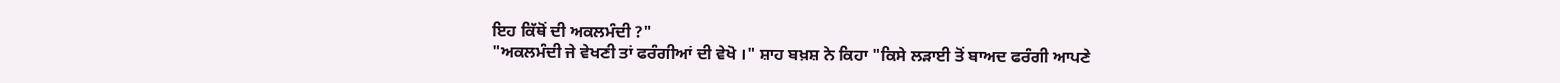ਇਹ ਕਿੱਥੋਂ ਦੀ ਅਕਲਮੰਦੀ ?"
"ਅਕਲਮੰਦੀ ਜੇ ਵੇਖਣੀ ਤਾਂ ਫਰੰਗੀਆਂ ਦੀ ਵੇਖੋ ।" ਸ਼ਾਹ ਬਖ਼ਸ਼ ਨੇ ਕਿਹਾ "ਕਿਸੇ ਲੜਾਈ ਤੋਂ ਬਾਅਦ ਫਰੰਗੀ ਆਪਣੇ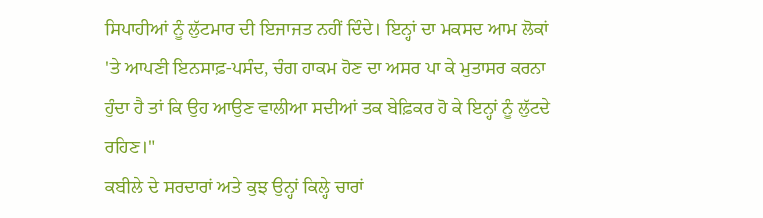ਸਿਪਾਹੀਆਂ ਨੂੰ ਲੁੱਟਮਾਰ ਦੀ ਇਜਾਜਤ ਨਹੀਂ ਦਿੰਦੇ। ਇਨ੍ਹਾਂ ਦਾ ਮਕਸਦ ਆਮ ਲੋਕਾਂ 'ਤੇ ਆਪਣੀ ਇਨਸਾਫ਼-ਪਸੰਦ, ਚੰਗ ਹਾਕਮ ਹੋਣ ਦਾ ਅਸਰ ਪਾ ਕੇ ਮੁਤਾਸਰ ਕਰਨਾ ਹੁੰਦਾ ਹੈ ਤਾਂ ਕਿ ਉਹ ਆਉਣ ਵਾਲੀਆ ਸਦੀਆਂ ਤਕ ਬੇਫ਼ਿਕਰ ਹੋ ਕੇ ਇਨ੍ਹਾਂ ਨੂੰ ਲੁੱਟਦੇ ਰਹਿਣ।"
ਕਬੀਲੇ ਦੇ ਸਰਦਾਰਾਂ ਅਤੇ ਕੁਝ ਉਨ੍ਹਾਂ ਕਿਲ੍ਹੇ ਚਾਰਾਂ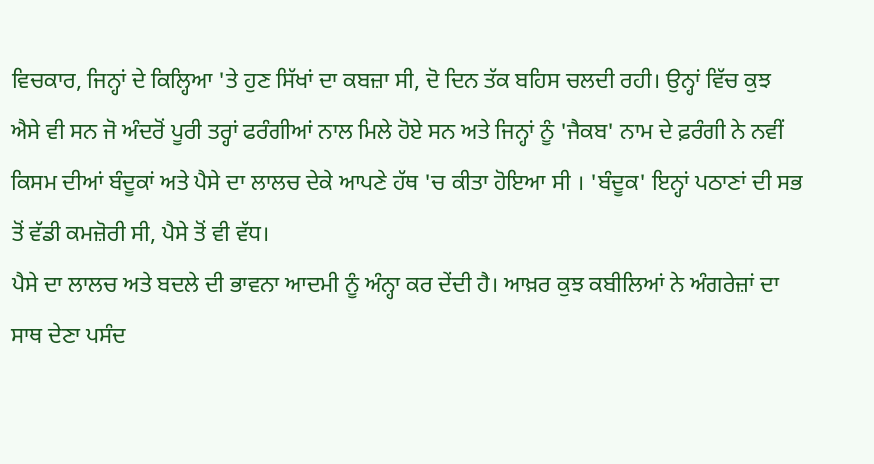ਵਿਚਕਾਰ, ਜਿਨ੍ਹਾਂ ਦੇ ਕਿਲ੍ਹਿਆ 'ਤੇ ਹੁਣ ਸਿੱਖਾਂ ਦਾ ਕਬਜ਼ਾ ਸੀ, ਦੋ ਦਿਨ ਤੱਕ ਬਹਿਸ ਚਲਦੀ ਰਹੀ। ਉਨ੍ਹਾਂ ਵਿੱਚ ਕੁਝ ਐਸੇ ਵੀ ਸਨ ਜੋ ਅੰਦਰੋਂ ਪੂਰੀ ਤਰ੍ਹਾਂ ਫਰੰਗੀਆਂ ਨਾਲ ਮਿਲੇ ਹੋਏ ਸਨ ਅਤੇ ਜਿਨ੍ਹਾਂ ਨੂੰ 'ਜੈਕਬ' ਨਾਮ ਦੇ ਫ਼ਰੰਗੀ ਨੇ ਨਵੀਂ ਕਿਸਮ ਦੀਆਂ ਬੰਦੂਕਾਂ ਅਤੇ ਪੈਸੇ ਦਾ ਲਾਲਚ ਦੇਕੇ ਆਪਣੇ ਹੱਥ 'ਚ ਕੀਤਾ ਹੋਇਆ ਸੀ । 'ਬੰਦੂਕ' ਇਨ੍ਹਾਂ ਪਠਾਣਾਂ ਦੀ ਸਭ ਤੋਂ ਵੱਡੀ ਕਮਜ਼ੋਰੀ ਸੀ, ਪੈਸੇ ਤੋਂ ਵੀ ਵੱਧ।
ਪੈਸੇ ਦਾ ਲਾਲਚ ਅਤੇ ਬਦਲੇ ਦੀ ਭਾਵਨਾ ਆਦਮੀ ਨੂੰ ਅੰਨ੍ਹਾ ਕਰ ਦੇਂਦੀ ਹੈ। ਆਖ਼ਰ ਕੁਝ ਕਬੀਲਿਆਂ ਨੇ ਅੰਗਰੇਜ਼ਾਂ ਦਾ ਸਾਥ ਦੇਣਾ ਪਸੰਦ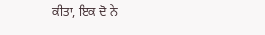ਕੀਤਾ, ਇਕ ਦੋ ਨੇ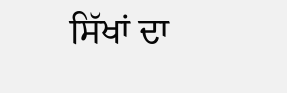ਸਿੱਖਾਂ ਦਾ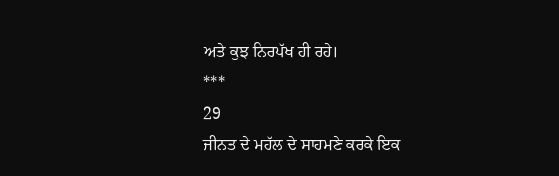ਅਤੇ ਕੁਝ ਨਿਰਪੱਖ ਹੀ ਰਹੇ।
***
29
ਜੀਨਤ ਦੇ ਮਹੱਲ ਦੇ ਸਾਹਮਣੇ ਕਰਕੇ ਇਕ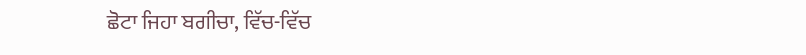ਛੋਟਾ ਜਿਹਾ ਬਗੀਚਾ, ਵਿੱਚ-ਵਿੱਚ